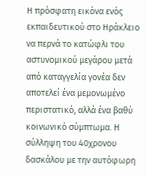Η πρόσφατη εικόνα ενός εκπαιδευτικού στο Ηράκλειο να περνά το κατώφλι του αστυνομικού μεγάρου μετά από καταγγελία γονέα δεν αποτελεί ένα μεμονωμένο περιστατικό, αλλά ένα βαθύ κοινωνικό σύμπτωμα. Η σύλληψη του 40χρονου δασκάλου με την αυτόφωρη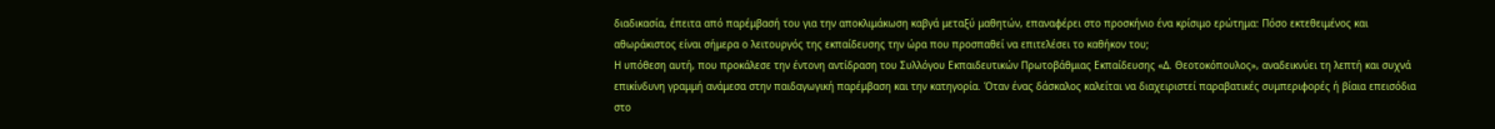διαδικασία, έπειτα από παρέμβασή του για την αποκλιμάκωση καβγά μεταξύ μαθητών, επαναφέρει στο προσκήνιο ένα κρίσιμο ερώτημα: Πόσο εκτεθειμένος και αθωράκιστος είναι σήμερα ο λειτουργός της εκπαίδευσης την ώρα που προσπαθεί να επιτελέσει το καθήκον του;
Η υπόθεση αυτή, που προκάλεσε την έντονη αντίδραση του Συλλόγου Εκπαιδευτικών Πρωτοβάθμιας Εκπαίδευσης «Δ. Θεοτοκόπουλος», αναδεικνύει τη λεπτή και συχνά επικίνδυνη γραμμή ανάμεσα στην παιδαγωγική παρέμβαση και την κατηγορία. Όταν ένας δάσκαλος καλείται να διαχειριστεί παραβατικές συμπεριφορές ή βίαια επεισόδια στο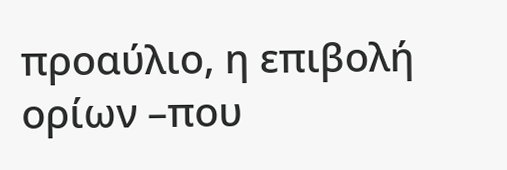προαύλιο, η επιβολή ορίων –που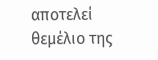αποτελεί θεμέλιο της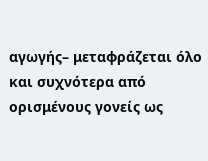αγωγής– μεταφράζεται όλο και συχνότερα από ορισμένους γονείς ως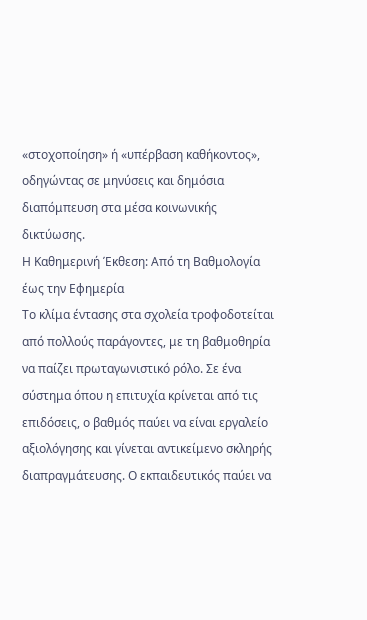«στοχοποίηση» ή «υπέρβαση καθήκοντος», οδηγώντας σε μηνύσεις και δημόσια διαπόμπευση στα μέσα κοινωνικής δικτύωσης.
Η Καθημερινή Έκθεση: Από τη Βαθμολογία έως την Εφημερία
Το κλίμα έντασης στα σχολεία τροφοδοτείται από πολλούς παράγοντες, με τη βαθμοθηρία να παίζει πρωταγωνιστικό ρόλο. Σε ένα σύστημα όπου η επιτυχία κρίνεται από τις επιδόσεις, ο βαθμός παύει να είναι εργαλείο αξιολόγησης και γίνεται αντικείμενο σκληρής διαπραγμάτευσης. Ο εκπαιδευτικός παύει να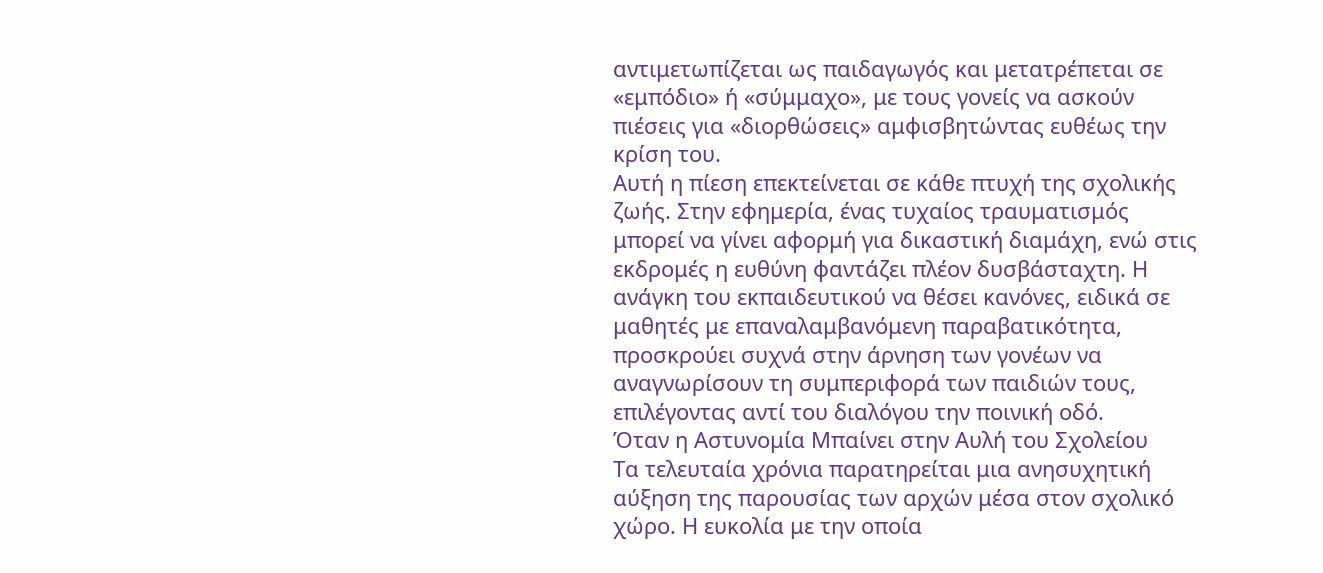αντιμετωπίζεται ως παιδαγωγός και μετατρέπεται σε «εμπόδιο» ή «σύμμαχο», με τους γονείς να ασκούν πιέσεις για «διορθώσεις» αμφισβητώντας ευθέως την κρίση του.
Αυτή η πίεση επεκτείνεται σε κάθε πτυχή της σχολικής ζωής. Στην εφημερία, ένας τυχαίος τραυματισμός μπορεί να γίνει αφορμή για δικαστική διαμάχη, ενώ στις εκδρομές η ευθύνη φαντάζει πλέον δυσβάσταχτη. Η ανάγκη του εκπαιδευτικού να θέσει κανόνες, ειδικά σε μαθητές με επαναλαμβανόμενη παραβατικότητα, προσκρούει συχνά στην άρνηση των γονέων να αναγνωρίσουν τη συμπεριφορά των παιδιών τους, επιλέγοντας αντί του διαλόγου την ποινική οδό.
Όταν η Αστυνομία Μπαίνει στην Αυλή του Σχολείου
Τα τελευταία χρόνια παρατηρείται μια ανησυχητική αύξηση της παρουσίας των αρχών μέσα στον σχολικό χώρο. Η ευκολία με την οποία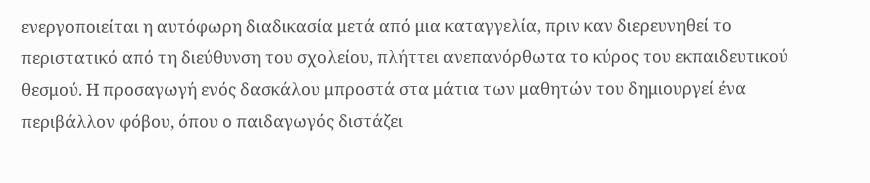ενεργοποιείται η αυτόφωρη διαδικασία μετά από μια καταγγελία, πριν καν διερευνηθεί το περιστατικό από τη διεύθυνση του σχολείου, πλήττει ανεπανόρθωτα το κύρος του εκπαιδευτικού θεσμού. Η προσαγωγή ενός δασκάλου μπροστά στα μάτια των μαθητών του δημιουργεί ένα περιβάλλον φόβου, όπου ο παιδαγωγός διστάζει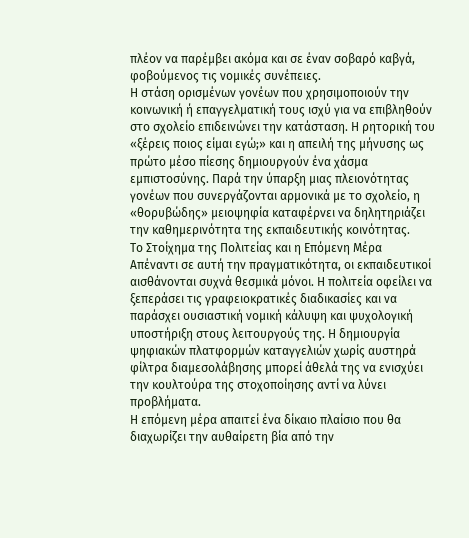πλέον να παρέμβει ακόμα και σε έναν σοβαρό καβγά, φοβούμενος τις νομικές συνέπειες.
Η στάση ορισμένων γονέων που χρησιμοποιούν την κοινωνική ή επαγγελματική τους ισχύ για να επιβληθούν στο σχολείο επιδεινώνει την κατάσταση. Η ρητορική του «ξέρεις ποιος είμαι εγώ;» και η απειλή της μήνυσης ως πρώτο μέσο πίεσης δημιουργούν ένα χάσμα εμπιστοσύνης. Παρά την ύπαρξη μιας πλειονότητας γονέων που συνεργάζονται αρμονικά με το σχολείο, η «θoρυβώδης» μειοψηφία καταφέρνει να δηλητηριάζει την καθημερινότητα της εκπαιδευτικής κοινότητας.
Το Στοίχημα της Πολιτείας και η Επόμενη Μέρα
Απέναντι σε αυτή την πραγματικότητα, οι εκπαιδευτικοί αισθάνονται συχνά θεσμικά μόνοι. Η πολιτεία οφείλει να ξεπεράσει τις γραφειοκρατικές διαδικασίες και να παράσχει ουσιαστική νομική κάλυψη και ψυχολογική υποστήριξη στους λειτουργούς της. Η δημιουργία ψηφιακών πλατφορμών καταγγελιών χωρίς αυστηρά φίλτρα διαμεσολάβησης μπορεί άθελά της να ενισχύει την κουλτούρα της στοχοποίησης αντί να λύνει προβλήματα.
Η επόμενη μέρα απαιτεί ένα δίκαιο πλαίσιο που θα διαχωρίζει την αυθαίρετη βία από την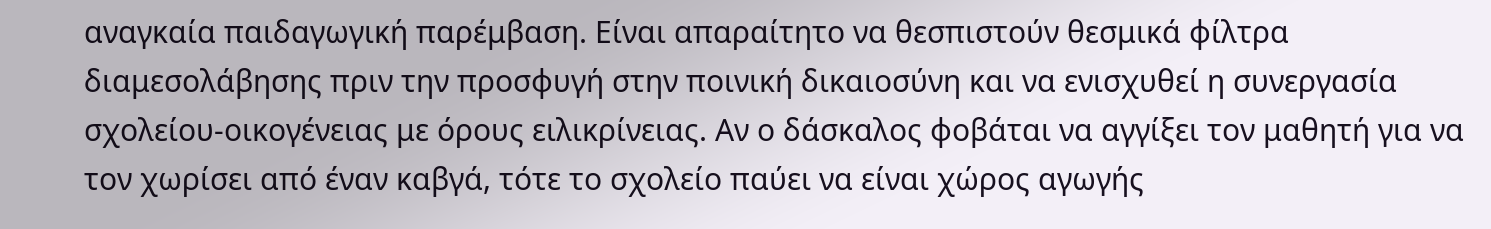αναγκαία παιδαγωγική παρέμβαση. Είναι απαραίτητο να θεσπιστούν θεσμικά φίλτρα διαμεσολάβησης πριν την προσφυγή στην ποινική δικαιοσύνη και να ενισχυθεί η συνεργασία σχολείου-οικογένειας με όρους ειλικρίνειας. Αν ο δάσκαλος φοβάται να αγγίξει τον μαθητή για να τον χωρίσει από έναν καβγά, τότε το σχολείο παύει να είναι χώρος αγωγής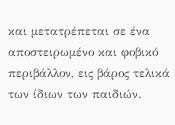και μετατρέπεται σε ένα αποστειρωμένο και φοβικό περιβάλλον, εις βάρος τελικά των ίδιων των παιδιών.